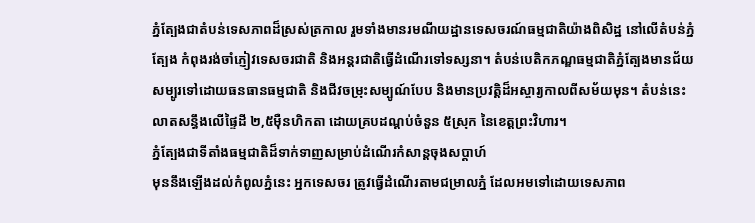ភ្នំត្បែងជាតំបន់ទេសភាពដ៏ស្រស់ត្រកាល រួមទាំងមានរមណីយដ្ឋានទេសចរណ៍ធម្មជាតិយ៉ាងពិសិដ្ឋ នៅលើតំបន់ភ្នំត្បែង កំពុងរង់ចាំភ្ញៀវទេសចរជាតិ និងអន្តរជាតិធ្វើដំណើរទៅទស្សនា។ តំបន់បេតិកភណ្ឌធម្មជាតិភ្នំត្បែងមានជ័យ សម្បូរទៅដោយធនធានធម្មជាតិ និងជីវចម្រុះសម្បូណ៍បែប និងមានប្រវត្តិដ៏អស្ចារ្យកាលពីសម័យមុន។ តំបន់នេះលាតសន្ធឹងលើផ្ទៃដី ២,៥ម៉ឺនហិកតា ដោយគ្របដណ្តប់ចំនួន ៥ស្រុក នៃខេត្តព្រះវិហារ។
ភ្នំត្បែងជាទីតាំងធម្មជាតិដ៏ទាក់ទាញសម្រាប់ដំណើរកំសាន្តចុងសប្តាហ៍
មុននឹងឡើងដល់កំពូលភ្នំនេះ អ្នកទេសចរ ត្រូវធ្វើដំណើរតាមជម្រាលភ្នំ ដែលអមទៅដោយទេសភាព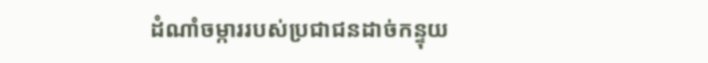ដំណាំចម្ការរបស់ប្រជាជនដាច់កន្ទុយ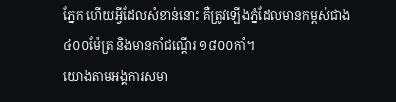ភ្នែក ហើយអ្វីដែលសំខាន់នោះ គឺត្រូវឡើងភ្នំដែលមានកម្ពស់ជាង ៤០០ម៉ែត្រ និងមានកាំជណ្តើរ ១៨០០កាំ។
យោងតាមអង្គការសមា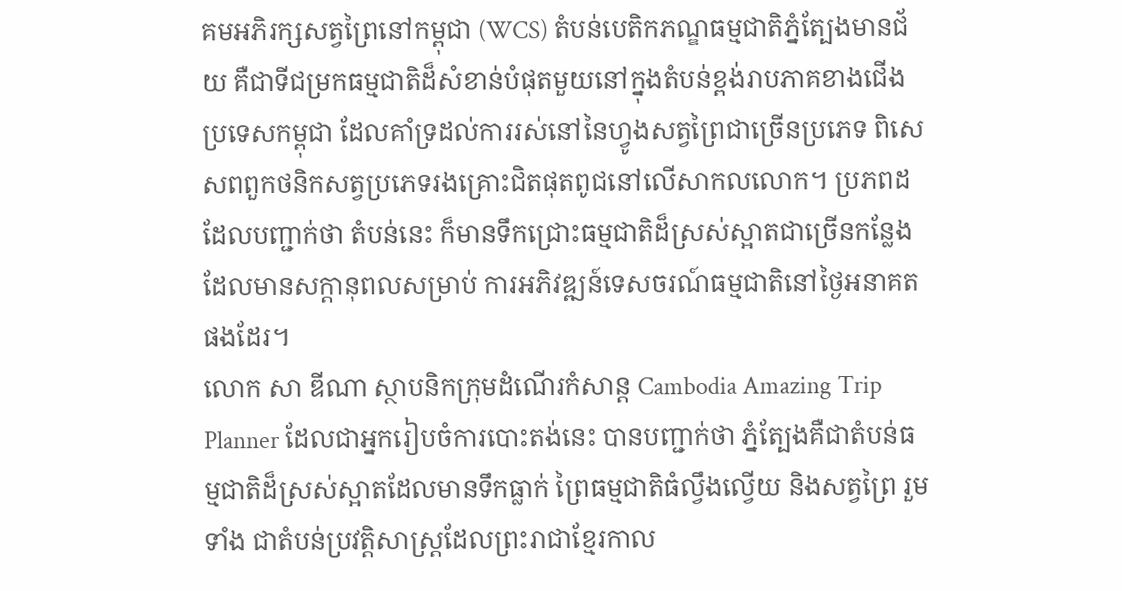គមអភិរក្សសត្វព្រៃនៅកម្ពុជា (WCS) តំបន់បេតិកភណ្ឌធម្មជាតិភ្នំត្បែងមានជ័យ គឺជាទីជម្រកធម្មជាតិដ៏សំខាន់បំផុតមួយនៅក្នុងតំបន់ខ្ពង់រាបភាគខាងជើងប្រទេសកម្ពុជា ដែលគាំទ្រដល់ការរស់នៅនៃហ្វូងសត្វព្រៃជាច្រើនប្រភេទ ពិសេសពពួកថនិកសត្វប្រភេទរងគ្រោះជិតផុតពូជនៅលើសាកលលោក។ ប្រភពដដែលបញ្ជាក់ថា តំបន់នេះ ក៏មានទឹកជ្រោះធម្មជាតិដ៏ស្រស់ស្អាតជាច្រើនកន្លែង ដែលមានសក្តានុពលសម្រាប់ ការអភិវឌ្ឍន៍ទេសចរណ៍ធម្មជាតិនៅថ្ងៃអនាគតផងដែរ។
លោក សា ឌីណា ស្ថាបនិកក្រុមដំណើរកំសាន្ត Cambodia Amazing Trip Planner ដែលជាអ្នករៀបចំការបោះតង់នេះ បានបញ្ជាក់ថា ភ្នំត្បែងគឺជាតំបន់ធម្មជាតិដ៏ស្រស់ស្អាតដែលមានទឹកធ្លាក់ ព្រៃធម្មជាតិធំល្វឹងល្វើយ និងសត្វព្រៃ រួមទាំង ជាតំបន់ប្រវត្តិសាស្ត្រដែលព្រះរាជាខ្មែរកាល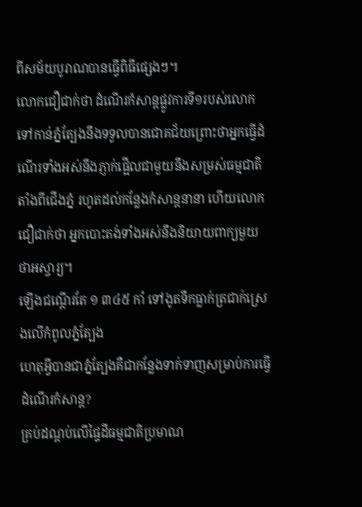ពីសម័យបូរាណបានធ្វើពិធីផ្សេងៗ។
លោកជឿជាក់ថា ដំណើរកំសាន្តផ្លូវការទី១របស់លោកទៅកាន់ភ្នំត្បែងនឹងទទួលបានជោគជ័យព្រោះថាអ្នកធ្វើដំណើរទាំងអស់នឹងភ្ញាក់ផ្អើលជាមួយនឹងសម្រស់ធម្មជាតិ តាំងពីជើងភ្នំ រហូតដល់កន្លែងកំសាន្តនានា ហើយលោកជឿជាក់ថា អ្នកបោះតង់ទាំងអស់នឹងនិយាយពាក្យមួយថាអស្ចារ្យ។
ឡើងជណ្ដើរតែ ១ ៣៤៥ កាំ ទៅងូតទឹកធ្លាក់ត្រជាក់ស្រេងលើកំពូលភ្នំត្បែង
ហេតុអ្វីបានជាភ្នំត្បែងគឺជាកន្លែងទាក់ទាញសម្រាប់ការធ្វើដំណើរកំសាន្ត?
គ្រប់ដណ្តប់លើផ្ទៃដីធម្មជាតិប្រមាណ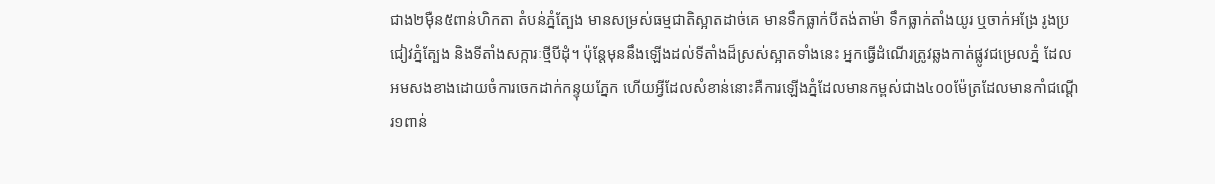ជាង២ម៉ឺន៥ពាន់ហិកតា តំបន់ភ្នំត្បែង មានសម្រស់ធម្មជាតិស្អាតដាច់គេ មានទឹកធ្លាក់បីតង់តាម៉ា ទឹកធ្លាក់តាំងយូរ ឬចាក់អង្រែ រូងប្រជៀវភ្នំត្បែង និងទីតាំងសក្ការៈថ្មីបីដុំ។ ប៉ុន្តែមុននឹងឡើងដល់ទីតាំងដ៏ស្រស់ស្អាតទាំងនេះ អ្នកធ្វើដំណើរត្រូវឆ្លងកាត់ផ្លូវជម្រេលភ្នំ ដែលអមសងខាងដោយចំការចេកដាក់កន្ទុយភ្នែក ហើយអ្វីដែលសំខាន់នោះគឺការឡើងភ្នំដែលមានកម្ពស់ជាង៤០០ម៉ែត្រដែលមានកាំជណ្តើរ១ពាន់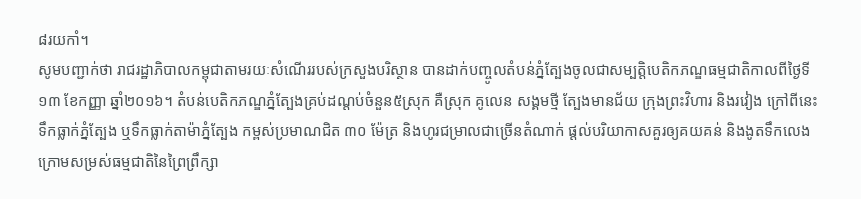៨រយកាំ។
សូមបញ្ជាក់ថា រាជរដ្ឋាភិបាលកម្ពុជាតាមរយៈសំណើររបស់ក្រសួងបរិស្ថាន បានដាក់បញ្ចូលតំបន់ភ្នំត្បែងចូលជាសម្បត្តិបេតិកភណ្ឌធម្មជាតិកាលពីថ្ងៃទី១៣ ខែកញ្ញា ឆ្នាំ២០១៦។ តំបន់បេតិកភណ្ឌភ្នំត្បែងគ្រប់ដណ្តប់ចំនួន៥ស្រុក គឺស្រុក គូលេន សង្គមថ្មី ត្បែងមានជ័យ ក្រុងព្រះវិហារ និងរវៀង ក្រៅពីនេះ ទឹកធ្លាក់ភ្នំត្បែង ឬទឹកធ្លាក់តាម៉ាភ្នំត្បែង កម្ពស់ប្រមាណជិត ៣០ ម៉ែត្រ និងហូរជម្រាលជាច្រើនតំណាក់ ផ្ដល់បរិយាកាសគួរឲ្យគយគន់ និងងូតទឹកលេងក្រោមសម្រស់ធម្មជាតិនៃព្រៃព្រឹក្សា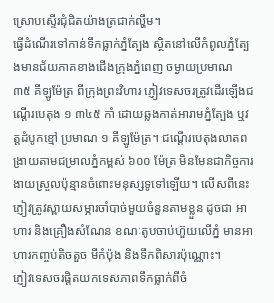ស្រោបស្ទើរជុំជិតយ៉ាងត្រជាក់ល្ហឹម។
ធ្វើដំណើរទៅកាន់ទឹកធ្លាក់ភ្នំត្បែង ស្ថិតនៅលើកំពូលភ្នំត្បែងមានជ័យភាគខាងជើងក្រុងភ្នំពេញ ចម្ងាយប្រមាណ ៣៥ គីឡូម៉ែត្រ ពីក្រុងព្រះវិហារ ភ្ញៀវទេសចរត្រូវដើរឡើងជណ្ដើរបេតុង ១ ៣៤៥ កាំ ដោយឆ្លងកាត់អារាមភ្នំត្បែង ឬវត្ដដំបូកខ្មៅ ប្រមាណ ១ គីឡូម៉ែត្រ។ ជណ្ដើរបេតុងលាតពង្រាយតាមជម្រាលភ្នំកម្ពស់ ៦០០ ម៉ែត្រ មិនមែនជាកិច្ចការងាយស្រួលប៉ុន្មានចំពោះមនុស្សទូទៅឡើយ។ លើសពីនេះ ភ្ញៀវត្រូវស្ពាយសម្ភារចាំបាច់មួយចំនួនតាមខ្លួន ដូចជា អាហារ និងគ្រឿងសំណែន ខណៈតូបចាប់ហ៊ួយលើភ្នំ មានអាហារកញ្ចប់តិចតួច មីកំប៉ុង និងទឹកពិសារប៉ុណ្ណោះ។
ភ្ញៀវទេសចរផ្ដិតយកទេសភាពទឹកធ្លាក់ពីចំ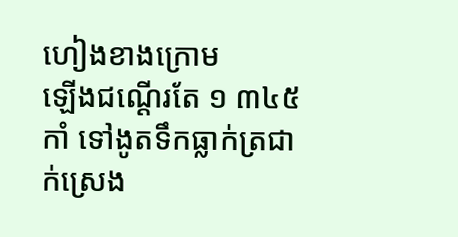ហៀងខាងក្រោម
ឡើងជណ្ដើរតែ ១ ៣៤៥ កាំ ទៅងូតទឹកធ្លាក់ត្រជាក់ស្រេង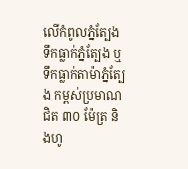លើកំពូលភ្នំត្បែង
ទឹកធ្លាក់ភ្នំត្បែង ឬទឹកធ្លាក់តាម៉ាភ្នំត្បែង កម្ពស់ប្រមាណជិត ៣០ ម៉ែត្រ និងហូ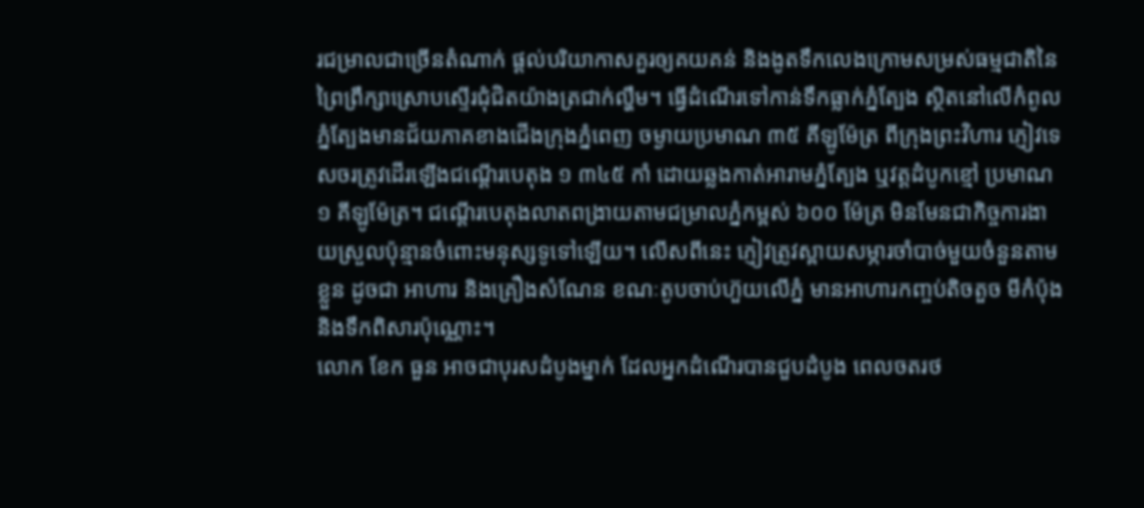រជម្រាលជាច្រើនតំណាក់ ផ្ដល់បរិយាកាសគួរឲ្យគយគន់ និងងូតទឹកលេងក្រោមសម្រស់ធម្មជាតិនៃព្រៃព្រឹក្សាស្រោបស្ទើរជុំជិតយ៉ាងត្រជាក់ល្ហឹម។ ធ្វើដំណើរទៅកាន់ទឹកធ្លាក់ភ្នំត្បែង ស្ថិតនៅលើកំពូលភ្នំត្បែងមានជ័យភាគខាងជើងក្រុងភ្នំពេញ ចម្ងាយប្រមាណ ៣៥ គីឡូម៉ែត្រ ពីក្រុងព្រះវិហារ ភ្ញៀវទេសចរត្រូវដើរឡើងជណ្ដើរបេតុង ១ ៣៤៥ កាំ ដោយឆ្លងកាត់អារាមភ្នំត្បែង ឬវត្ដដំបូកខ្មៅ ប្រមាណ ១ គីឡូម៉ែត្រ។ ជណ្ដើរបេតុងលាតពង្រាយតាមជម្រាលភ្នំកម្ពស់ ៦០០ ម៉ែត្រ មិនមែនជាកិច្ចការងាយស្រួលប៉ុន្មានចំពោះមនុស្សទូទៅឡើយ។ លើសពីនេះ ភ្ញៀវត្រូវស្ពាយសម្ភារចាំបាច់មួយចំនួនតាមខ្លួន ដូចជា អាហារ និងគ្រឿងសំណែន ខណៈតូបចាប់ហ៊ួយលើភ្នំ មានអាហារកញ្ចប់តិចតួច មីកំប៉ុង និងទឹកពិសារប៉ុណ្ណោះ។
លោក ខែក ធួន អាចជាបុរសដំបូងម្នាក់ ដែលអ្នកដំណើរបានជួបដំបូង ពេលចតរថ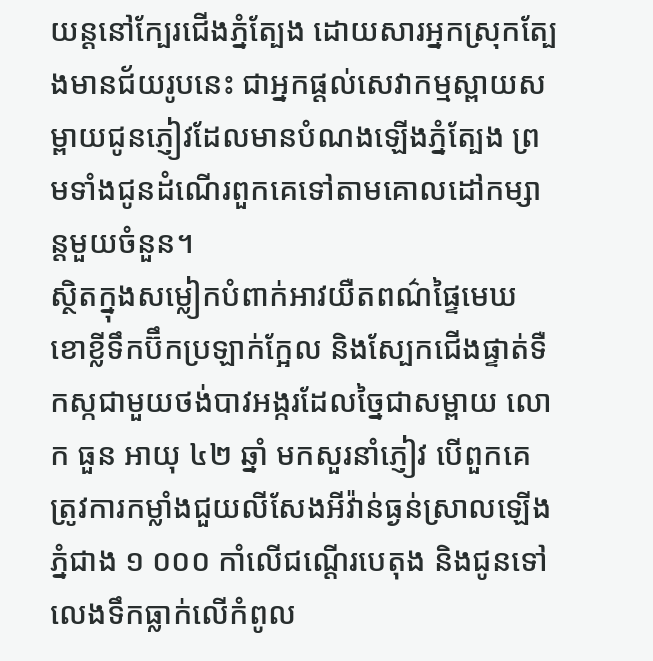យន្ដនៅក្បែរជើងភ្នំត្បែង ដោយសារអ្នកស្រុកត្បែងមានជ័យរូបនេះ ជាអ្នកផ្ដល់សេវាកម្មស្ពាយសម្ពាយជូនភ្ញៀវដែលមានបំណងឡើងភ្នំត្បែង ព្រមទាំងជូនដំណើរពួកគេទៅតាមគោលដៅកម្សាន្ដមួយចំនួន។
ស្ថិតក្នុងសម្លៀកបំពាក់អាវយឺតពណ៌ផ្ទៃមេឃ ខោខ្លីទឹកប៊ឹកប្រឡាក់ក្អែល និងស្បែកជើងផ្ទាត់ទឺកស្កជាមួយថង់បាវអង្ករដែលច្នៃជាសម្ពាយ លោក ធួន អាយុ ៤២ ឆ្នាំ មកសួរនាំភ្ញៀវ បើពួកគេត្រូវការកម្លាំងជួយលីសែងអីវ៉ាន់ធ្ងន់ស្រាលឡើងភ្នំជាង ១ ០០០ កាំលើជណ្ដើរបេតុង និងជូនទៅលេងទឹកធ្លាក់លើកំពូល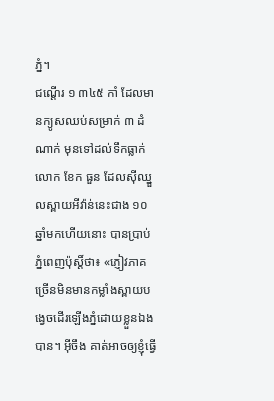ភ្នំ។
ជណ្ដើរ ១ ៣៤៥ កាំ ដែលមានក្យូសឈប់សម្រាក់ ៣ ដំណាក់ មុនទៅដល់ទឹកធ្លាក់
លោក ខែក ធួន ដែលស៊ីឈ្នួលស្ពាយអីវ៉ាន់នេះជាង ១០ ឆ្នាំមកហើយនោះ បានប្រាប់ភ្នំពេញប៉ុស្ដិ៍ថា៖ «ភ្ញៀវភាគច្រើនមិនមានកម្លាំងស្ពាយបង្វេចដើរឡើងភ្នំដោយខ្លួនឯងបាន។ អ៊ីចឹង គាត់អាចឲ្យខ្ញុំធ្វើ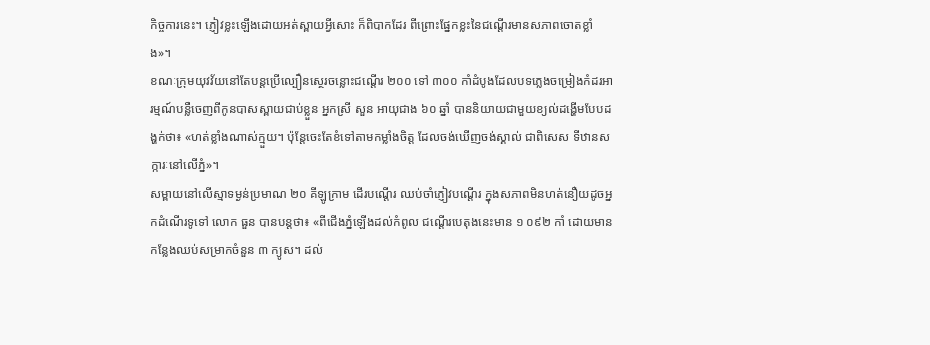កិច្ចការនេះ។ ភ្ញៀវខ្លះឡើងដោយអត់ស្ពាយអ្វីសោះ ក៏ពិបាកដែរ ពីព្រោះផ្នែកខ្លះនៃជណ្ដើរមានសភាពចោតខ្លាំង»។
ខណៈក្រុមយុវវ័យនៅតែបន្ដប្រើល្បឿនស្ថេរចន្លោះជណ្ដើរ ២០០ ទៅ ៣០០ កាំដំបូងដែលបទភ្លេងចម្រៀងកំដរអារម្មណ៍បន្លឺចេញពីកូនបាសស្ពាយជាប់ខ្លួន អ្នកស្រី សួន អាយុជាង ៦០ ឆ្នាំ បាននិយាយជាមួយខ្យល់ដង្ហើមបែបដង្ហក់ថា៖ «ហត់ខ្លាំងណាស់ក្មួយ។ ប៉ុន្ដែចេះតែខំទៅតាមកម្លាំងចិត្ដ ដែលចង់ឃើញចង់ស្គាល់ ជាពិសេស ទីឋានសក្ការៈនៅលើភ្នំ»។
សម្ពាយនៅលើស្មាទម្ងន់ប្រមាណ ២០ គីឡូក្រាម ដើរបណ្ដើរ ឈប់ចាំភ្ញៀវបណ្ដើរ ក្នុងសភាពមិនហត់នឿយដូចអ្នកដំណើរទូទៅ លោក ធួន បានបន្ដថា៖ «ពីជើងភ្នំឡើងដល់កំពូល ជណ្ដើរបេតុងនេះមាន ១ ០៩២ កាំ ដោយមានកន្លែងឈប់សម្រាកចំនួន ៣ ក្យូស។ ដល់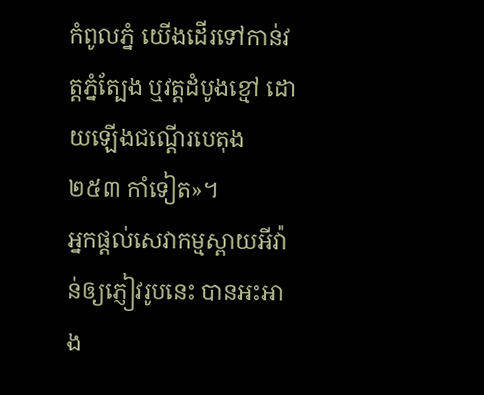កំពូលភ្នំ យើងដើរទៅកាន់វត្ដភ្នំត្បែង ឬវត្ដដំបូងខ្មៅ ដោយឡើងជណ្ដើរបេតុង ២៥៣ កាំទៀត»។
អ្នកផ្ដល់សេវាកម្មស្ពាយអីវ៉ាន់ឲ្យភ្ញៀវរូបនេះ បានអះអាង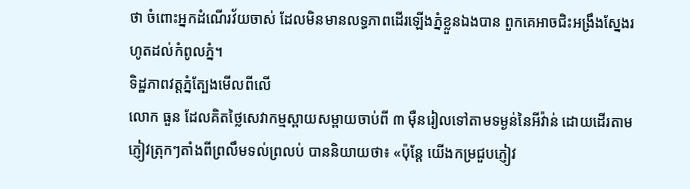ថា ចំពោះអ្នកដំណើរវ័យចាស់ ដែលមិនមានលទ្ធភាពដើរឡើងភ្នំខ្លួនឯងបាន ពួកគេអាចជិះអង្រឹងស្នែងរហូតដល់កំពូលភ្នំ។
ទិដ្ឋភាពវត្តភ្នំត្បែងមើលពីលើ
លោក ធួន ដែលគិតថ្លៃសេវាកម្មស្ពាយសម្ពាយចាប់ពី ៣ ម៉ឺនរៀលទៅតាមទម្ងន់នៃអីវ៉ាន់ ដោយដើរតាមភ្ញៀវត្រុកៗតាំងពីព្រលឹមទល់ព្រលប់ បាននិយាយថា៖ «ប៉ុន្ដែ យើងកម្រជួបភ្ញៀវ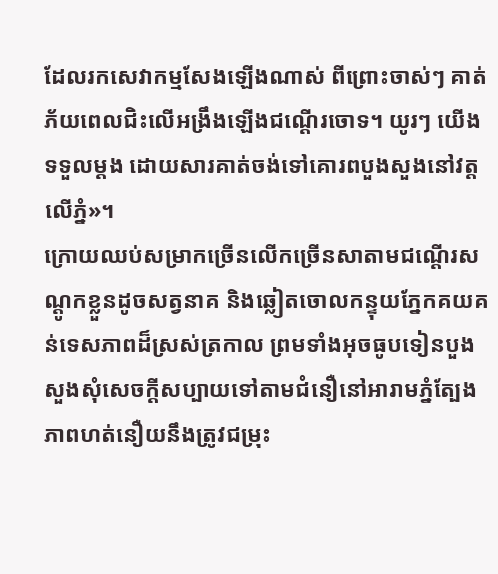ដែលរកសេវាកម្មសែងឡើងណាស់ ពីព្រោះចាស់ៗ គាត់ភ័យពេលជិះលើអង្រឹងឡើងជណ្ដើរចោទ។ យូរៗ យើងទទួលម្ដង ដោយសារគាត់ចង់ទៅគោរពបួងសួងនៅវត្ដលើភ្នំ»។
ក្រោយឈប់សម្រាកច្រើនលើកច្រើនសាតាមជណ្ដើរសណ្ដូកខ្លួនដូចសត្វនាគ និងឆ្លៀតចោលកន្ទុយភ្នែកគយគន់ទេសភាពដ៏ស្រស់ត្រកាល ព្រមទាំងអុចធូបទៀនបួងសួងសុំសេចក្ដីសប្បាយទៅតាមជំនឿនៅអារាមភ្នំត្បែង ភាពហត់នឿយនឹងត្រូវជម្រុះ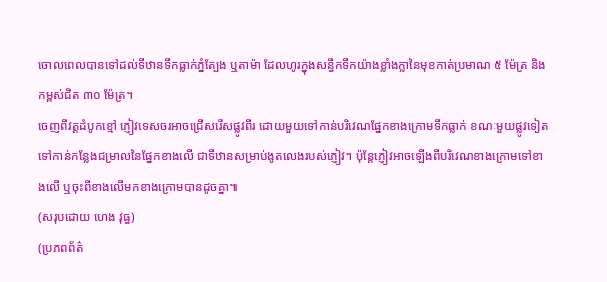ចោលពេលបានទៅដល់ទីឋានទឹកធ្លាក់ភ្នំត្បែង ឬតាម៉ា ដែលហូរក្នុងសន្ធឹកទឹកយ៉ាងខ្លាំងក្លានៃមុខកាត់ប្រមាណ ៥ ម៉ែត្រ និងកម្ពស់ជិត ៣០ ម៉ែត្រ។
ចេញពីវត្ដដំបូកខ្មៅ ភ្ញៀវទេសចរអាចជ្រើសរើសផ្លូវពីរ ដោយមួយទៅកាន់បរិវេណផ្នែកខាងក្រោមទឹកធ្លាក់ ខណៈមួយផ្លូវទៀត ទៅកាន់កន្លែងជម្រាលនៃផ្នែកខាងលើ ជាទីឋានសម្រាប់ងូតលេងរបស់ភ្ញៀវ។ ប៉ុន្ដែភ្ញៀវអាចឡើងពីបរិវេណខាងក្រោមទៅខាងលើ ឬចុះពីខាងលើមកខាងក្រោមបានដូចគ្នា៕
(សរុបដោយ ហេង វុធ្ធ)
(ប្រភពព័ត៌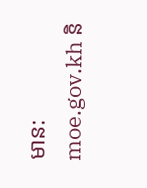មាន: moe.gov.kh និ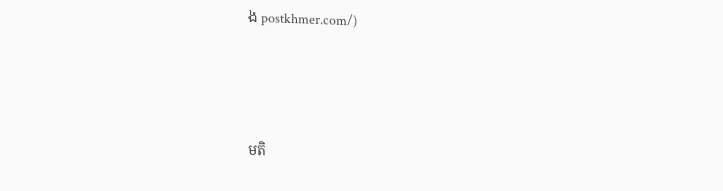ង postkhmer.com/)






មតិ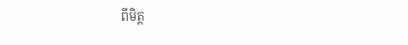ពីមិត្ត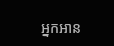អ្នកអាន